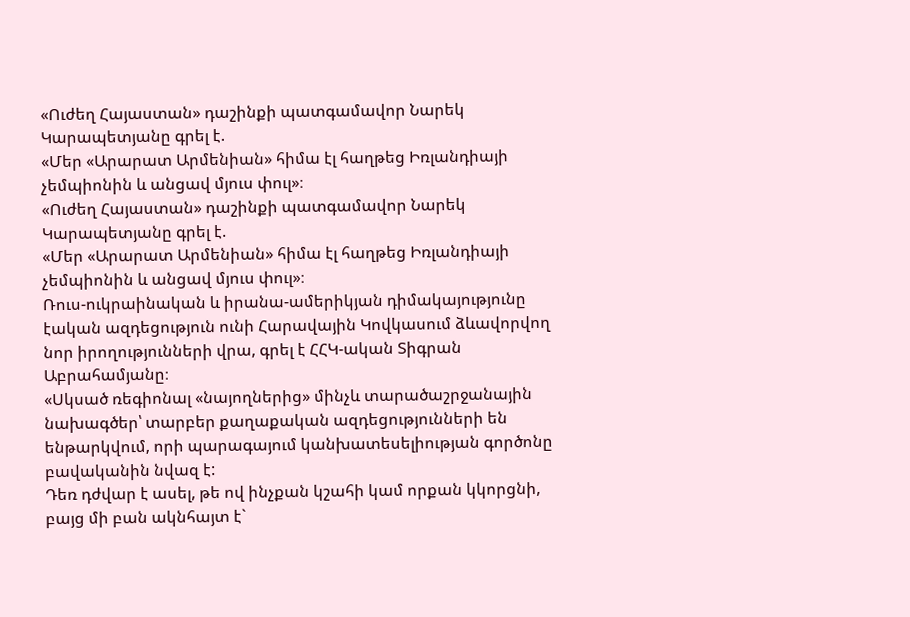«Ուժեղ Հայաստան» դաշինքի պատգամավոր Նարեկ Կարապետյանը գրել է.
«Մեր «Արարատ Արմենիան» հիմա էլ հաղթեց Իռլանդիայի չեմպիոնին և անցավ մյուս փուլ»։
«Ուժեղ Հայաստան» դաշինքի պատգամավոր Նարեկ Կարապետյանը գրել է.
«Մեր «Արարատ Արմենիան» հիմա էլ հաղթեց Իռլանդիայի չեմպիոնին և անցավ մյուս փուլ»։
Ռուս-ուկրաինական և իրանա-ամերիկյան դիմակայությունը էական ազդեցություն ունի Հարավային Կովկասում ձևավորվող նոր իրողությունների վրա, գրել է ՀՀԿ-ական Տիգրան Աբրահամյանը։
«Սկսած ռեգիոնալ «նայողներից» մինչև տարածաշրջանային նախագծեր՝ տարբեր քաղաքական ազդեցությունների են ենթարկվում, որի պարագայում կանխատեսելիության գործոնը բավականին նվազ է:
Դեռ դժվար է ասել, թե ով ինչքան կշահի կամ որքան կկորցնի, բայց մի բան ակնհայտ է`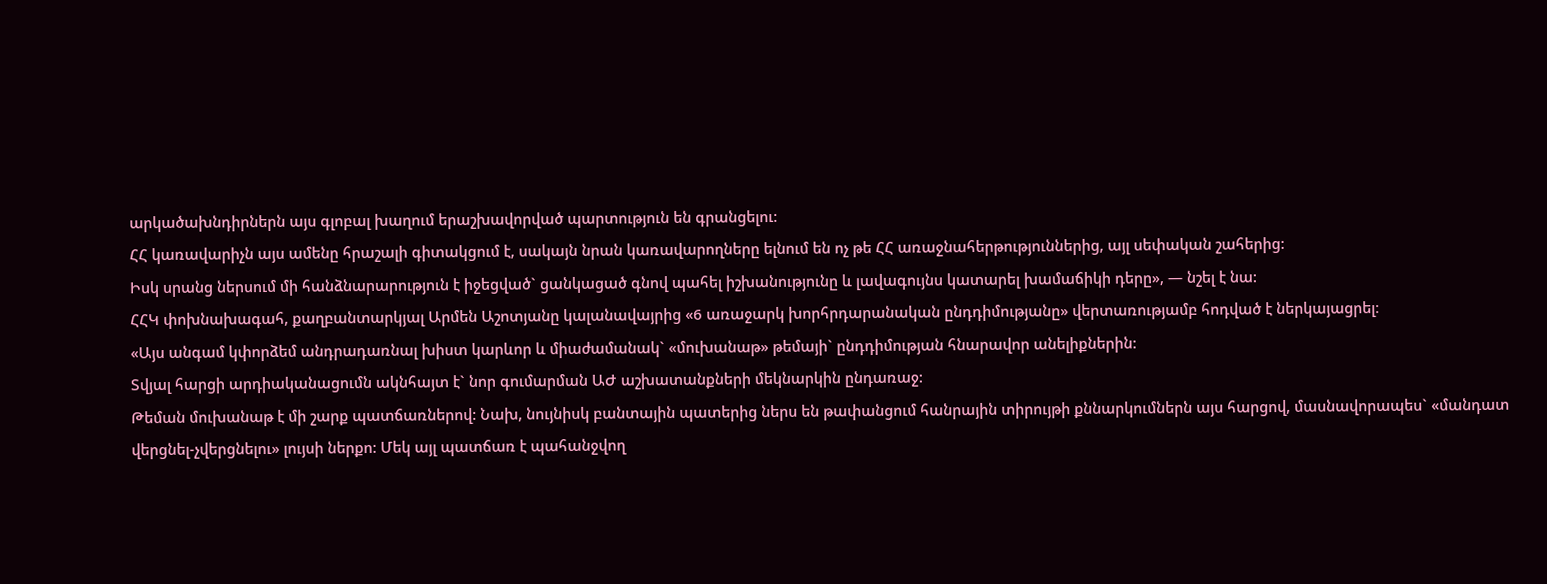արկածախնդիրներն այս գլոբալ խաղում երաշխավորված պարտություն են գրանցելու:
ՀՀ կառավարիչն այս ամենը հրաշալի գիտակցում է, սակայն նրան կառավարողները ելնում են ոչ թե ՀՀ առաջնահերթություններից, այլ սեփական շահերից:
Իսկ սրանց ներսում մի հանձնարարություն է իջեցված` ցանկացած գնով պահել իշխանությունը և լավագույնս կատարել խամաճիկի դերը», — նշել է նա:
ՀՀԿ փոխնախագահ, քաղբանտարկյալ Արմեն Աշոտյանը կալանավայրից «6 առաջարկ խորհրդարանական ընդդիմությանը» վերտառությամբ հոդված է ներկայացրել։
«Այս անգամ կփորձեմ անդրադառնալ խիստ կարևոր և միաժամանակ` «մուխանաթ» թեմայի` ընդդիմության հնարավոր անելիքներին:
Տվյալ հարցի արդիականացումն ակնհայտ է` նոր գումարման ԱԺ աշխատանքների մեկնարկին ընդառաջ:
Թեման մուխանաթ է մի շարք պատճառներով: Նախ, նույնիսկ բանտային պատերից ներս են թափանցում հանրային տիրույթի քննարկումներն այս հարցով, մասնավորապես` «մանդատ վերցնել-չվերցնելու» լույսի ներքո: Մեկ այլ պատճառ է պահանջվող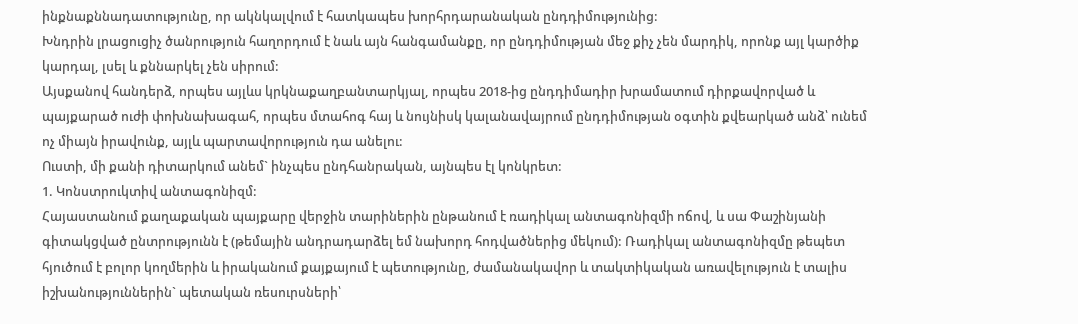ինքնաքննադատությունը, որ ակնկալվում է հատկապես խորհրդարանական ընդդիմությունից:
Խնդրին լրացուցիչ ծանրություն հաղորդում է նաև այն հանգամանքը, որ ընդդիմության մեջ քիչ չեն մարդիկ, որոնք այլ կարծիք կարդալ, լսել և քննարկել չեն սիրում:
Այսքանով հանդերձ, որպես այլևս կրկնաքաղբանտարկյալ, որպես 2018-ից ընդդիմադիր խրամատում դիրքավորված և պայքարած ուժի փոխնախագահ, որպես մտահոգ հայ և նույնիսկ կալանավայրում ընդդիմության օգտին քվեարկած անձ՝ ունեմ ոչ միայն իրավունք, այլև պարտավորություն դա անելու:
Ուստի, մի քանի դիտարկում անեմ` ինչպես ընդհանրական, այնպես էլ կոնկրետ:
1. Կոնստրուկտիվ անտագոնիզմ:
Հայաստանում քաղաքական պայքարը վերջին տարիներին ընթանում է ռադիկալ անտագոնիզմի ոճով, և սա Փաշինյանի գիտակցված ընտրությունն է (թեմային անդրադարձել եմ նախորդ հոդվածներից մեկում): Ռադիկալ անտագոնիզմը թեպետ հյուծում է բոլոր կողմերին և իրականում քայքայում է պետությունը, ժամանակավոր և տակտիկական առավելություն է տալիս իշխանություններին` պետական ռեսուրսների՝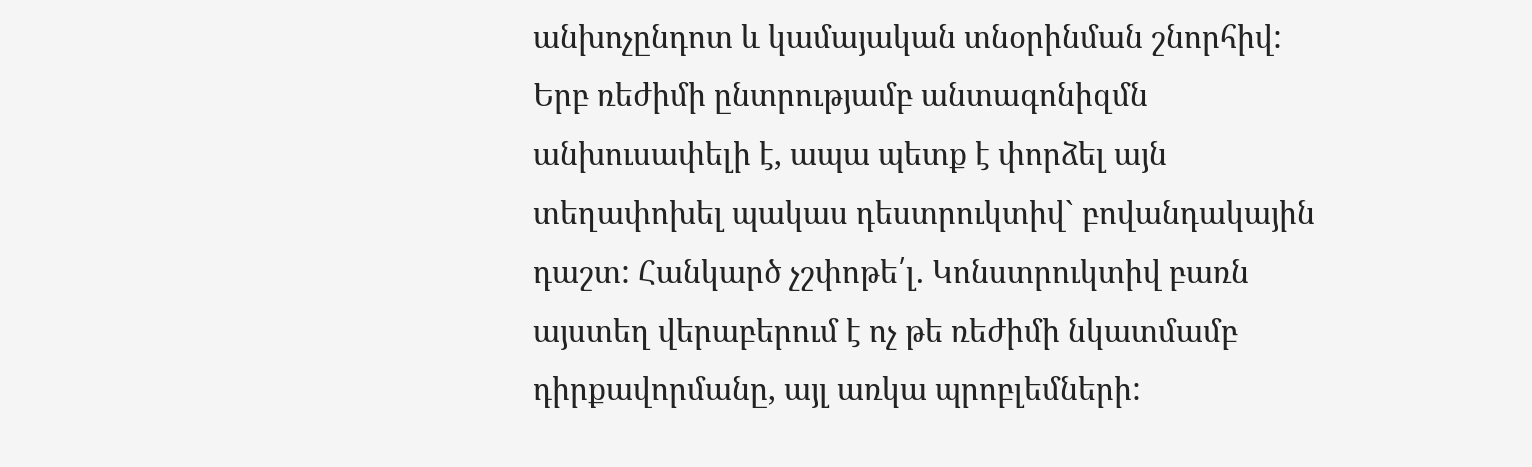անխոչընդոտ և կամայական տնօրինման շնորհիվ:
Երբ ռեժիմի ընտրությամբ անտագոնիզմն անխուսափելի է, ապա պետք է փորձել այն տեղափոխել պակաս դեստրուկտիվ` բովանդակային դաշտ: Հանկարծ չշփոթե՛լ. Կոնստրուկտիվ բառն այստեղ վերաբերում է ոչ թե ռեժիմի նկատմամբ դիրքավորմանը, այլ առկա պրոբլեմների: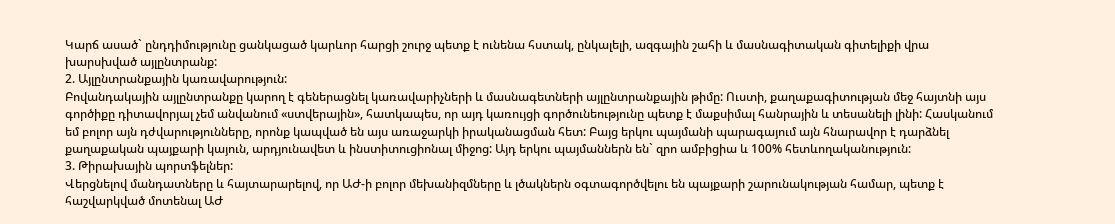Կարճ ասած` ընդդիմությունը ցանկացած կարևոր հարցի շուրջ պետք է ունենա հստակ, ընկալելի, ազգային շահի և մասնագիտական գիտելիքի վրա խարսխված այլընտրանք:
2. Այլընտրանքային կառավարություն:
Բովանդակային այլընտրանքը կարող է գեներացնել կառավարիչների և մասնագետների այլընտրանքային թիմը: Ուստի, քաղաքագիտության մեջ հայտնի այս գործիքը դիտավորյալ չեմ անվանում «ստվերային», հատկապես, որ այդ կառույցի գործունեությունը պետք է մաքսիմալ հանրային և տեսանելի լինի: Հասկանում եմ բոլոր այն դժվարությունները, որոնք կապված են այս առաջարկի իրականացման հետ: Բայց երկու պայմանի պարագայում այն հնարավոր է դարձնել քաղաքական պայքարի կայուն, արդյունավետ և ինստիտուցիոնալ միջոց: Այդ երկու պայմաններն են` զրո ամբիցիա և 100% հետևողականություն:
3. Թիրախային պորտֆելներ:
Վերցնելով մանդատները և հայտարարելով, որ ԱԺ-ի բոլոր մեխանիզմները և լծակներն օգտագործվելու են պայքարի շարունակության համար, պետք է հաշվարկված մոտենալ ԱԺ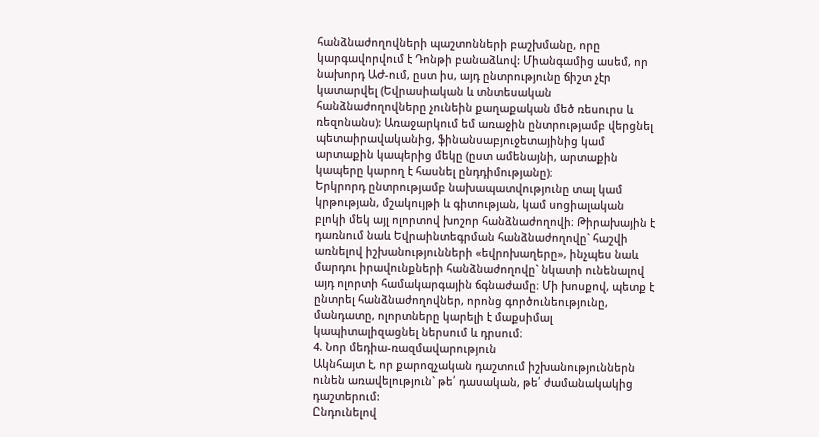հանձնաժողովների պաշտոնների բաշխմանը, որը կարգավորվում է Դոնթի բանաձևով: Միանգամից ասեմ, որ նախորդ ԱԺ-ում, ըստ իս, այդ ընտրությունը ճիշտ չէր կատարվել (Եվրասիական և տնտեսական հանձնաժողովները չունեին քաղաքական մեծ ռեսուրս և ռեզոնանս): Առաջարկում եմ առաջին ընտրությամբ վերցնել պետաիրավականից, ֆինանսաբյուջետայինից կամ արտաքին կապերից մեկը (ըստ ամենայնի, արտաքին կապերը կարող է հասնել ընդդիմությանը)։
Երկրորդ ընտրությամբ նախապատվությունը տալ կամ կրթության, մշակույթի և գիտության, կամ սոցիալական բլոկի մեկ այլ ոլորտով խոշոր հանձնաժողովի։ Թիրախային է դառնում նաև Եվրաինտեգրման հանձնաժողովը` հաշվի առնելով իշխանությունների «եվրոխաղերը», ինչպես նաև մարդու իրավունքների հանձնաժողովը` նկատի ունենալով այդ ոլորտի համակարգային ճգնաժամը։ Մի խոսքով, պետք է ընտրել հանձնաժողովներ, որոնց գործունեությունը, մանդատը, ոլորտները կարելի է մաքսիմալ կապիտալիզացնել ներսում և դրսում։
4. Նոր մեդիա-ռազմավարություն
Ակնհայտ է, որ քարոզչական դաշտում իշխանություններն ունեն առավելություն` թե՛ դասական, թե՛ ժամանակակից դաշտերում:
Ընդունելով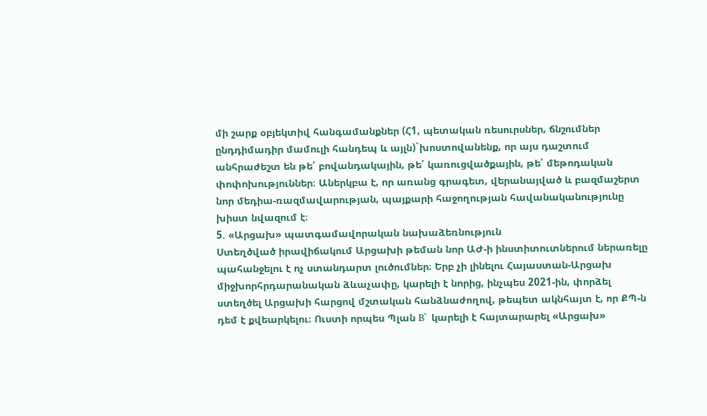մի շարք օբյեկտիվ հանգամանքներ (Հ1, պետական ռեսուրսներ, ճնշումներ ընդդիմադիր մամուլի հանդեպ և այլն)`խոստովանենք, որ այս դաշտում անհրաժեշտ են թե՛ բովանդակային, թե՛ կառուցվածքային, թե՛ մեթոդական փոփոխություններ։ Աներկբա է, որ առանց գրագետ, վերանայված և բազմաշերտ նոր մեդիա-ռազմավարության, պայքարի հաջողության հավանականությունը խիստ նվազում է։
5. «Արցախ» պատգամավորական նախաձեռնություն
Ստեղծված իրավիճակում Արցախի թեման նոր ԱԺ-ի ինստիտուտներում ներառելը պահանջելու է ոչ ստանդարտ լուծումներ։ Երբ չի լինելու Հայաստան-Արցախ միջխորհրդարանական ձևաչափը, կարելի է նորից, ինչպես 2021-ին, փորձել ստեղծել Արցախի հարցով մշտական հանձնաժողով, թեպետ ակնհայտ է, որ ՔՊ-ն դեմ է քվեարկելու։ Ուստի որպես Պլան B` կարելի է հայտարարել «Արցախ»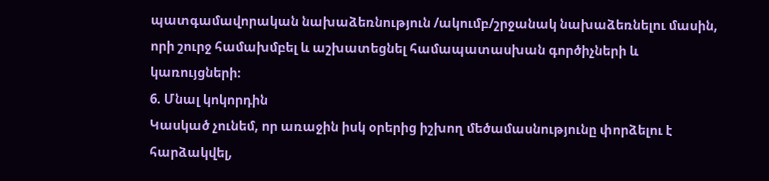պատգամավորական նախաձեռնություն /ակումբ/շրջանակ նախաձեռնելու մասին, որի շուրջ համախմբել և աշխատեցնել համապատասխան գործիչների և կառույցների։
6. Մնալ կոկորդին
Կասկած չունեմ, որ առաջին իսկ օրերից իշխող մեծամասնությունը փորձելու է հարձակվել,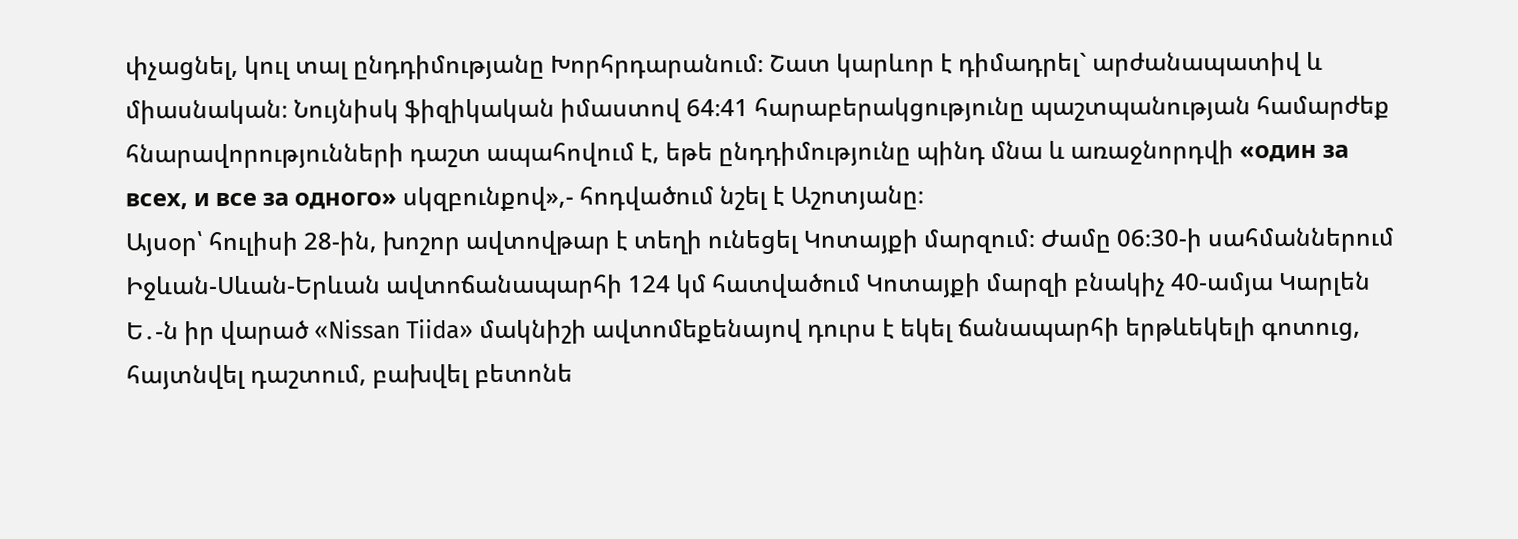փչացնել, կուլ տալ ընդդիմությանը Խորհրդարանում։ Շատ կարևոր է դիմադրել` արժանապատիվ և միասնական։ Նույնիսկ ֆիզիկական իմաստով 64։41 հարաբերակցությունը պաշտպանության համարժեք հնարավորությունների դաշտ ապահովում է, եթե ընդդիմությունը պինդ մնա և առաջնորդվի «один за всех, и все за одного» սկզբունքով»,- հոդվածում նշել է Աշոտյանը։
Այսօր՝ հուլիսի 28-ին, խոշոր ավտովթար է տեղի ունեցել Կոտայքի մարզում։ Ժամը 06։30-ի սահմաններում Իջևան-Սևան-Երևան ավտոճանապարհի 124 կմ հատվածում Կոտայքի մարզի բնակիչ 40-ամյա Կարլեն Ե․-ն իր վարած «Nissan Tiida» մակնիշի ավտոմեքենայով դուրս է եկել ճանապարհի երթևեկելի գոտուց, հայտնվել դաշտում, բախվել բետոնե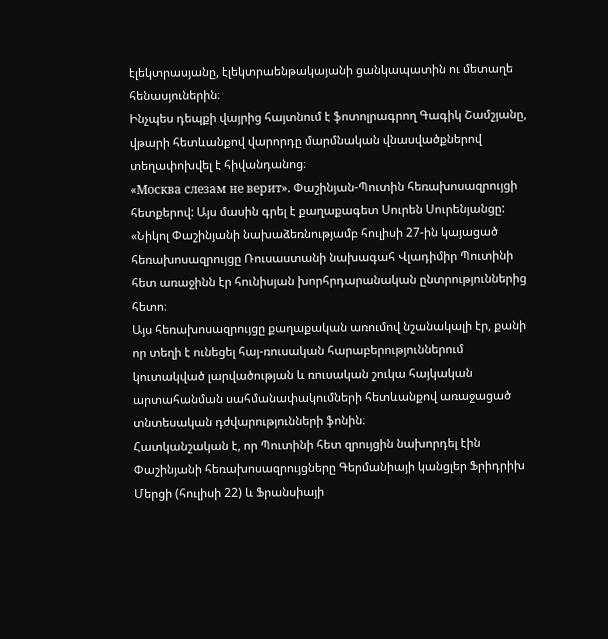էլեկտրասյանը, էլեկտրաենթակայանի ցանկապատին ու մետաղե հենասյուներին։
Ինչպես դեպքի վայրից հայտնում է ֆոտոլրագրող Գագիկ Շամշյանը, վթարի հետևանքով վարորդը մարմնական վնասվածքներով տեղափոխվել է հիվանդանոց։
«Москва слезам не верит». Փաշինյան-Պուտին հեռախոսազրույցի հետքերով: Այս մասին գրել է քաղաքագետ Սուրեն Սուրենյանցը:
«Նիկոլ Փաշինյանի նախաձեռնությամբ հուլիսի 27-ին կայացած հեռախոսազրույցը Ռուսաստանի նախագահ Վլադիմիր Պուտինի հետ առաջինն էր հունիսյան խորհրդարանական ընտրություններից հետո։
Այս հեռախոսազրույցը քաղաքական առումով նշանակալի էր, քանի որ տեղի է ունեցել հայ-ռուսական հարաբերություններում կուտակված լարվածության և ռուսական շուկա հայկական արտահանման սահմանափակումների հետևանքով առաջացած տնտեսական դժվարությունների ֆոնին։
Հատկանշական է, որ Պուտինի հետ զրույցին նախորդել էին Փաշինյանի հեռախոսազրույցները Գերմանիայի կանցլեր Ֆրիդրիխ Մերցի (հուլիսի 22) և Ֆրանսիայի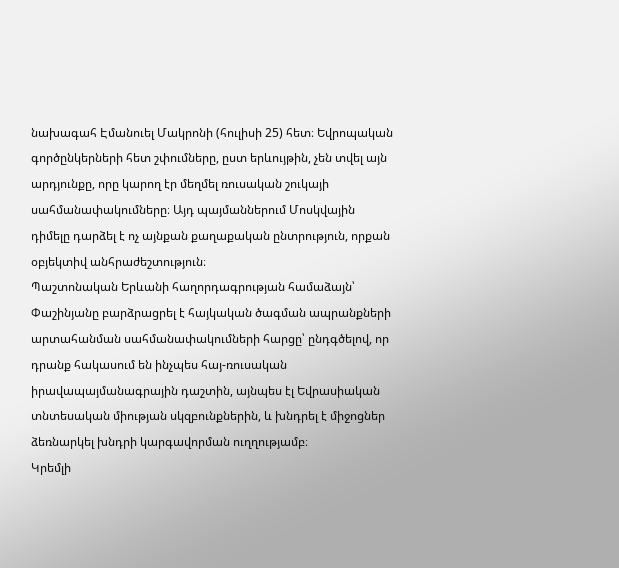նախագահ Էմանուել Մակրոնի (հուլիսի 25) հետ։ Եվրոպական գործընկերների հետ շփումները, ըստ երևույթին, չեն տվել այն արդյունքը, որը կարող էր մեղմել ռուսական շուկայի սահմանափակումները։ Այդ պայմաններում Մոսկվային դիմելը դարձել է ոչ այնքան քաղաքական ընտրություն, որքան օբյեկտիվ անհրաժեշտություն։
Պաշտոնական Երևանի հաղորդագրության համաձայն՝ Փաշինյանը բարձրացրել է հայկական ծագման ապրանքների արտահանման սահմանափակումների հարցը՝ ընդգծելով, որ դրանք հակասում են ինչպես հայ-ռուսական իրավապայմանագրային դաշտին, այնպես էլ Եվրասիական տնտեսական միության սկզբունքներին, և խնդրել է միջոցներ ձեռնարկել խնդրի կարգավորման ուղղությամբ։
Կրեմլի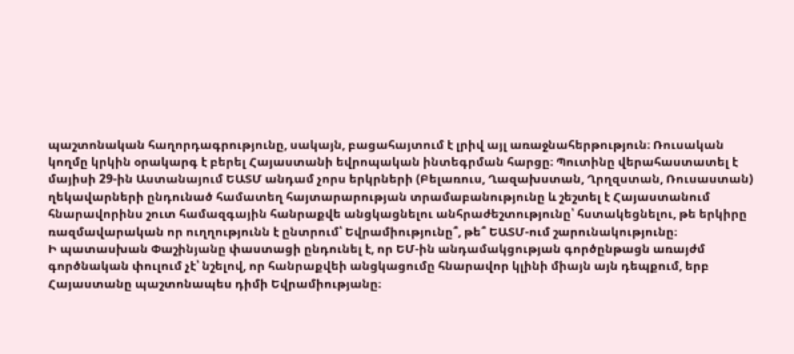պաշտոնական հաղորդագրությունը, սակայն, բացահայտում է լրիվ այլ առաջնահերթություն։ Ռուսական կողմը կրկին օրակարգ է բերել Հայաստանի եվրոպական ինտեգրման հարցը։ Պուտինը վերահաստատել է մայիսի 29-ին Աստանայում ԵԱՏՄ անդամ չորս երկրների (Բելառուս, Ղազախստան, Ղրղզստան, Ռուսաստան) ղեկավարների ընդունած համատեղ հայտարարության տրամաբանությունը և շեշտել է Հայաստանում հնարավորինս շուտ համազգային հանրաքվե անցկացնելու անհրաժեշտությունը՝ հստակեցնելու, թե երկիրը ռազմավարական որ ուղղությունն է ընտրում՝ Եվրամիությունը՞, թե՞ ԵԱՏՄ-ում շարունակությունը։
Ի պատասխան Փաշինյանը փաստացի ընդունել է, որ ԵՄ-ին անդամակցության գործընթացն առայժմ գործնական փուլում չէ՝ նշելով, որ հանրաքվեի անցկացումը հնարավոր կլինի միայն այն դեպքում, երբ Հայաստանը պաշտոնապես դիմի Եվրամիությանը։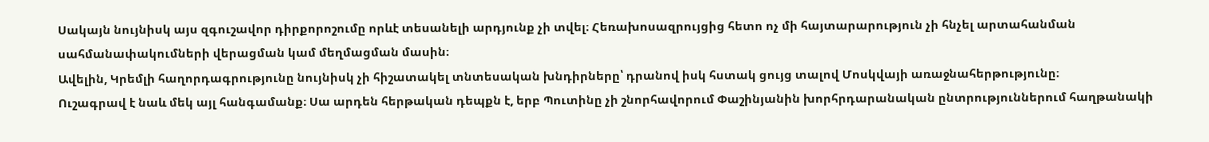Սակայն նույնիսկ այս զգուշավոր դիրքորոշումը որևէ տեսանելի արդյունք չի տվել։ Հեռախոսազրույցից հետո ոչ մի հայտարարություն չի հնչել արտահանման սահմանափակումների վերացման կամ մեղմացման մասին։
Ավելին, Կրեմլի հաղորդագրությունը նույնիսկ չի հիշատակել տնտեսական խնդիրները՝ դրանով իսկ հստակ ցույց տալով Մոսկվայի առաջնահերթությունը։
Ուշագրավ է նաև մեկ այլ հանգամանք։ Սա արդեն հերթական դեպքն է, երբ Պուտինը չի շնորհավորում Փաշինյանին խորհրդարանական ընտրություններում հաղթանակի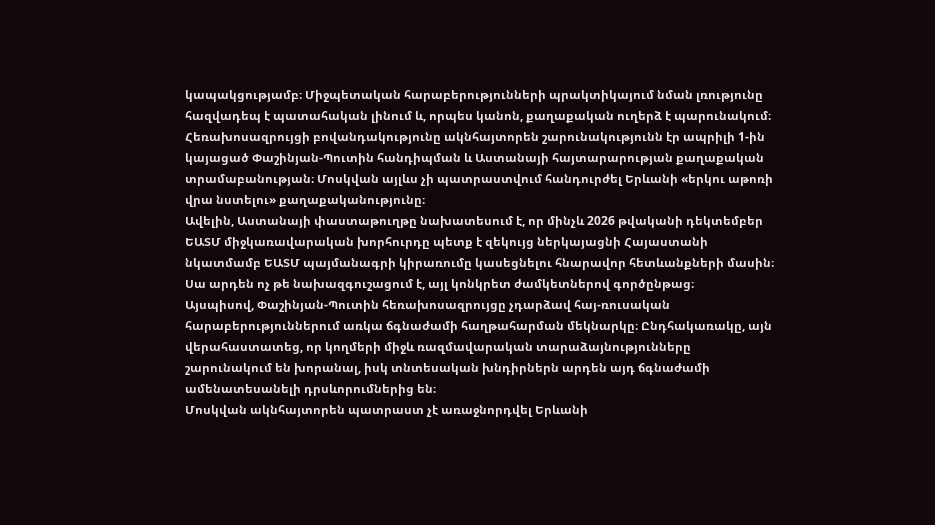կապակցությամբ։ Միջպետական հարաբերությունների պրակտիկայում նման լռությունը հազվադեպ է պատահական լինում և, որպես կանոն, քաղաքական ուղերձ է պարունակում։
Հեռախոսազրույցի բովանդակությունը ակնհայտորեն շարունակությունն էր ապրիլի 1-ին կայացած Փաշինյան-Պուտին հանդիպման և Աստանայի հայտարարության քաղաքական տրամաբանության։ Մոսկվան այլևս չի պատրաստվում հանդուրժել Երևանի «երկու աթոռի վրա նստելու» քաղաքականությունը։
Ավելին, Աստանայի փաստաթուղթը նախատեսում է, որ մինչև 2026 թվականի դեկտեմբեր ԵԱՏՄ միջկառավարական խորհուրդը պետք է զեկույց ներկայացնի Հայաստանի նկատմամբ ԵԱՏՄ պայմանագրի կիրառումը կասեցնելու հնարավոր հետևանքների մասին։ Սա արդեն ոչ թե նախազգուշացում է, այլ կոնկրետ ժամկետներով գործընթաց։
Այսպիսով, Փաշինյան-Պուտին հեռախոսազրույցը չդարձավ հայ-ռուսական հարաբերություններում առկա ճգնաժամի հաղթահարման մեկնարկը։ Ընդհակառակը, այն վերահաստատեց, որ կողմերի միջև ռազմավարական տարաձայնությունները շարունակում են խորանալ, իսկ տնտեսական խնդիրներն արդեն այդ ճգնաժամի ամենատեսանելի դրսևորումներից են։
Մոսկվան ակնհայտորեն պատրաստ չէ առաջնորդվել Երևանի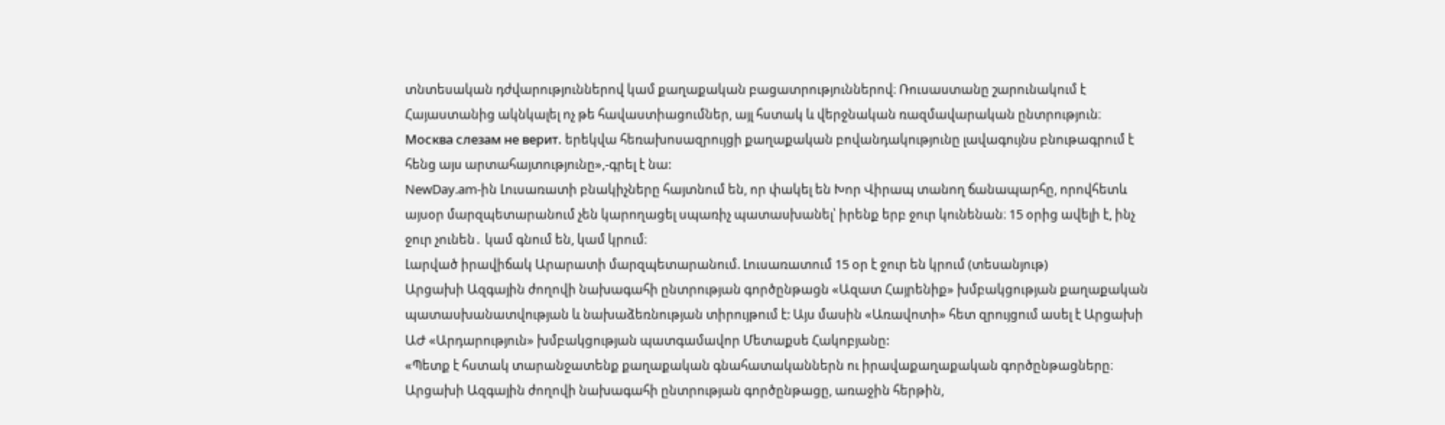տնտեսական դժվարություններով կամ քաղաքական բացատրություններով։ Ռուսաստանը շարունակում է Հայաստանից ակնկալել ոչ թե հավաստիացումներ, այլ հստակ և վերջնական ռազմավարական ընտրություն։
Москва слезам не верит. երեկվա հեռախոսազրույցի քաղաքական բովանդակությունը լավագույնս բնութագրում է հենց այս արտահայտությունը»,-գրել է նա:
NewDay.am-ին Լուսառատի բնակիչները հայտնում են, որ փակել են Խոր Վիրապ տանող ճանապարհը, որովհետև այսօր մարզպետարանում չեն կարողացել սպառիչ պատասխանել՝ իրենք երբ ջուր կունենան։ 15 օրից ավելի է, ինչ ջուր չունեն․ կամ գնում են, կամ կրում։
Լարված իրավիճակ Արարատի մարզպետարանում. Լուսառատում 15 օր է ջուր են կրում (տեսանյութ)
Արցախի Ազգային ժողովի նախագահի ընտրության գործընթացն «Ազատ Հայրենիք» խմբակցության քաղաքական պատասխանատվության և նախաձեռնության տիրույթում է: Այս մասին «Առավոտի» հետ զրույցում ասել է Արցախի ԱԺ «Արդարություն» խմբակցության պատգամավոր Մետաքսե Հակոբյանը:
«Պետք է հստակ տարանջատենք քաղաքական գնահատականներն ու իրավաքաղաքական գործընթացները։ Արցախի Ազգային ժողովի նախագահի ընտրության գործընթացը, առաջին հերթին,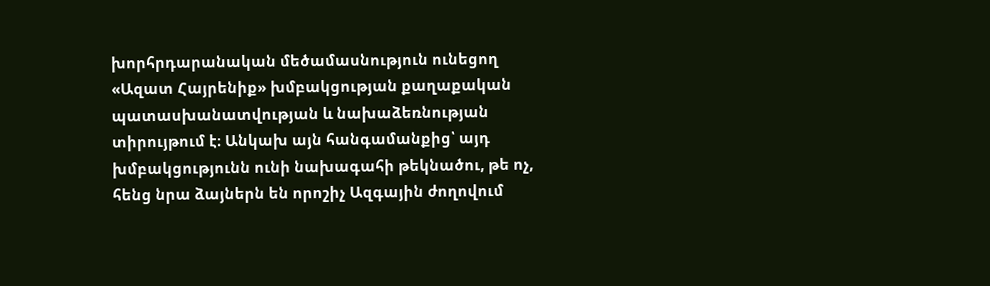խորհրդարանական մեծամասնություն ունեցող «Ազատ Հայրենիք» խմբակցության քաղաքական պատասխանատվության և նախաձեռնության տիրույթում է։ Անկախ այն հանգամանքից՝ այդ խմբակցությունն ունի նախագահի թեկնածու, թե ոչ, հենց նրա ձայներն են որոշիչ Ազգային ժողովում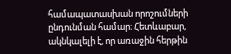համապատասխան որոշումների ընդունման համար։ Հետևաբար, ակնկալելի է, որ առաջին հերթին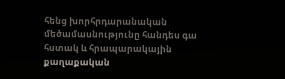հենց խորհրդարանական մեծամասնությունը հանդես գա հստակ և հրապարակային քաղաքական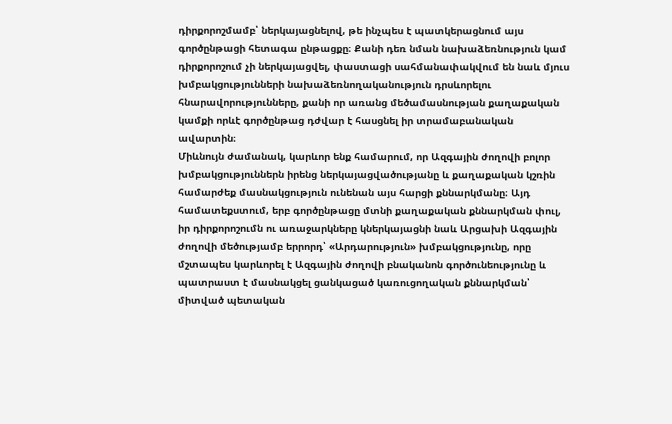դիրքորոշմամբ՝ ներկայացնելով, թե ինչպես է պատկերացնում այս գործընթացի հետագա ընթացքը։ Քանի դեռ նման նախաձեռնություն կամ դիրքորոշում չի ներկայացվել, փաստացի սահմանափակվում են նաև մյուս խմբակցությունների նախաձեռնողականություն դրսևորելու հնարավորությունները, քանի որ առանց մեծամասնության քաղաքական կամքի որևէ գործընթաց դժվար է հասցնել իր տրամաբանական ավարտին։
Միևնույն ժամանակ, կարևոր ենք համարում, որ Ազգային ժողովի բոլոր խմբակցություններն իրենց ներկայացվածությանը և քաղաքական կշռին համարժեք մասնակցություն ունենան այս հարցի քննարկմանը։ Այդ համատեքստում, երբ գործընթացը մտնի քաղաքական քննարկման փուլ, իր դիրքորոշումն ու առաջարկները կներկայացնի նաև Արցախի Ազգային ժողովի մեծությամբ երրորդ՝ «Արդարություն» խմբակցությունը, որը մշտապես կարևորել է Ազգային ժողովի բնականոն գործունեությունը և պատրաստ է մասնակցել ցանկացած կառուցողական քննարկման՝ միտված պետական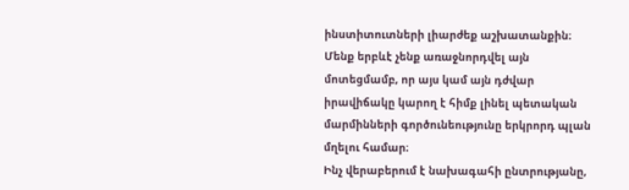ինստիտուտների լիարժեք աշխատանքին։ Մենք երբևէ չենք առաջնորդվել այն մոտեցմամբ, որ այս կամ այն դժվար իրավիճակը կարող է հիմք լինել պետական մարմինների գործունեությունը երկրորդ պլան մղելու համար։
Ինչ վերաբերում է նախագահի ընտրությանը,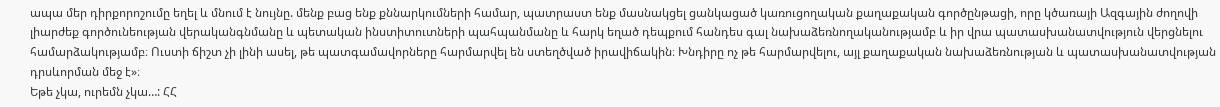ապա մեր դիրքորոշումը եղել և մնում է նույնը. մենք բաց ենք քննարկումների համար, պատրաստ ենք մասնակցել ցանկացած կառուցողական քաղաքական գործընթացի, որը կծառայի Ազգային ժողովի լիարժեք գործունեության վերականգնմանը և պետական ինստիտուտների պահպանմանը և հարկ եղած դեպքում հանդես գալ նախաձեռնողականությամբ և իր վրա պատասխանատվություն վերցնելու համարձակությամբ։ Ուստի ճիշտ չի լինի ասել, թե պատգամավորները հարմարվել են ստեղծված իրավիճակին։ Խնդիրը ոչ թե հարմարվելու, այլ քաղաքական նախաձեռնության և պատասխանատվության դրսևորման մեջ է»։
Եթե չկա, ուրեմն չկա…: ՀՀ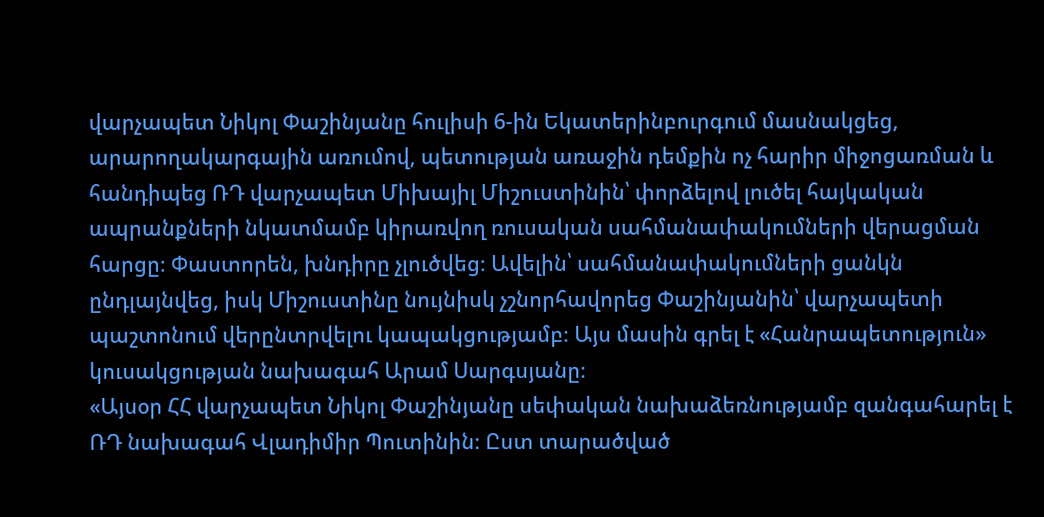վարչապետ Նիկոլ Փաշինյանը հուլիսի 6-ին Եկատերինբուրգում մասնակցեց, արարողակարգային առումով, պետության առաջին դեմքին ոչ հարիր միջոցառման և հանդիպեց ՌԴ վարչապետ Միխայիլ Միշուստինին՝ փորձելով լուծել հայկական ապրանքների նկատմամբ կիրառվող ռուսական սահմանափակումների վերացման հարցը։ Փաստորեն, խնդիրը չլուծվեց։ Ավելին՝ սահմանափակումների ցանկն ընդլայնվեց, իսկ Միշուստինը նույնիսկ չշնորհավորեց Փաշինյանին՝ վարչապետի պաշտոնում վերընտրվելու կապակցությամբ։ Այս մասին գրել է «Հանրապետություն» կուսակցության նախագահ Արամ Սարգսյանը։
«Այսօր ՀՀ վարչապետ Նիկոլ Փաշինյանը սեփական նախաձեռնությամբ զանգահարել է ՌԴ նախագահ Վլադիմիր Պուտինին։ Ըստ տարածված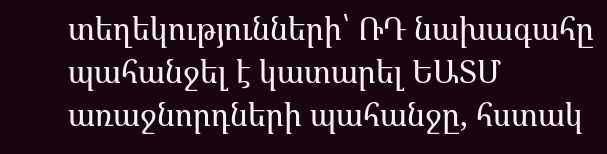տեղեկությունների՝ ՌԴ նախագահը պահանջել է կատարել ԵԱՏՄ առաջնորդների պահանջը, հստակ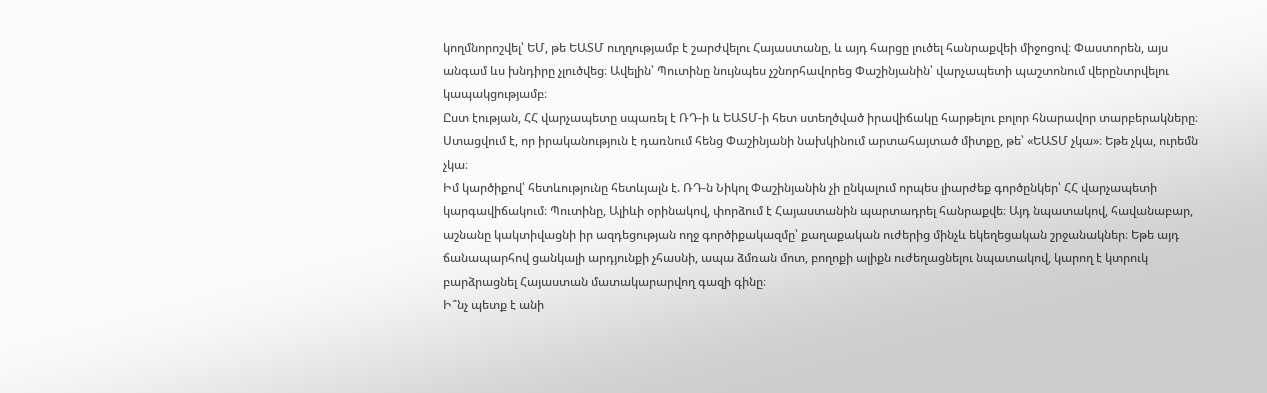կողմնորոշվել՝ ԵՄ, թե ԵԱՏՄ ուղղությամբ է շարժվելու Հայաստանը, և այդ հարցը լուծել հանրաքվեի միջոցով։ Փաստորեն, այս անգամ ևս խնդիրը չլուծվեց։ Ավելին՝ Պուտինը նույնպես չշնորհավորեց Փաշինյանին՝ վարչապետի պաշտոնում վերընտրվելու կապակցությամբ։
Ըստ էության, ՀՀ վարչապետը սպառել է ՌԴ-ի և ԵԱՏՄ-ի հետ ստեղծված իրավիճակը հարթելու բոլոր հնարավոր տարբերակները։ Ստացվում է, որ իրականություն է դառնում հենց Փաշինյանի նախկինում արտահայտած միտքը, թե՝ «ԵԱՏՄ չկա»։ Եթե չկա, ուրեմն չկա։
Իմ կարծիքով՝ հետևությունը հետևյալն է. ՌԴ-ն Նիկոլ Փաշինյանին չի ընկալում որպես լիարժեք գործընկեր՝ ՀՀ վարչապետի կարգավիճակում։ Պուտինը, Ալիևի օրինակով, փորձում է Հայաստանին պարտադրել հանրաքվե։ Այդ նպատակով, հավանաբար, աշնանը կակտիվացնի իր ազդեցության ողջ գործիքակազմը՝ քաղաքական ուժերից մինչև եկեղեցական շրջանակներ։ Եթե այդ ճանապարհով ցանկալի արդյունքի չհասնի, ապա ձմռան մոտ, բողոքի ալիքն ուժեղացնելու նպատակով, կարող է կտրուկ բարձրացնել Հայաստան մատակարարվող գազի գինը։
Ի՞նչ պետք է անի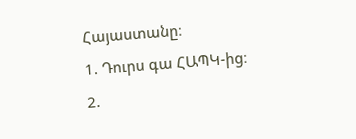Հայաստանը։
1. Դուրս գա ՀԱՊԿ-ից։
2.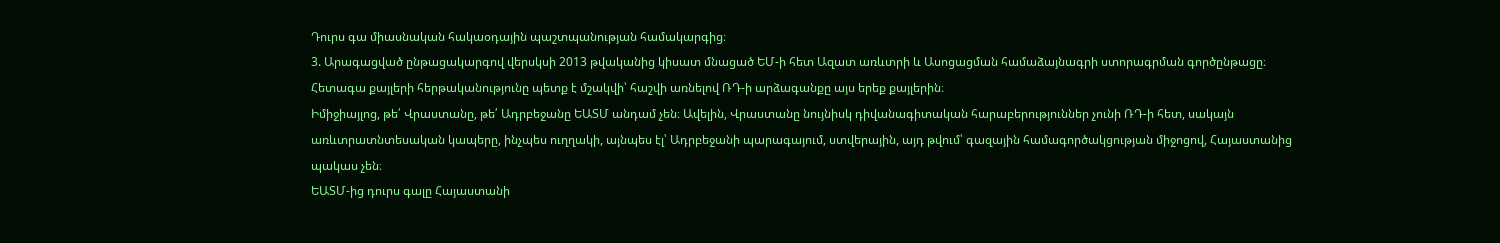Դուրս գա միասնական հակաօդային պաշտպանության համակարգից։
3. Արագացված ընթացակարգով վերսկսի 2013 թվականից կիսատ մնացած ԵՄ-ի հետ Ազատ առևտրի և Ասոցացման համաձայնագրի ստորագրման գործընթացը։
Հետագա քայլերի հերթականությունը պետք է մշակվի՝ հաշվի առնելով ՌԴ-ի արձագանքը այս երեք քայլերին։
Իմիջիայլոց, թե՛ Վրաստանը, թե՛ Ադրբեջանը ԵԱՏՄ անդամ չեն։ Ավելին, Վրաստանը նույնիսկ դիվանագիտական հարաբերություններ չունի ՌԴ-ի հետ, սակայն առևտրատնտեսական կապերը, ինչպես ուղղակի, այնպես էլ՝ Ադրբեջանի պարագայում, ստվերային, այդ թվում՝ գազային համագործակցության միջոցով, Հայաստանից պակաս չեն։
ԵԱՏՄ-ից դուրս գալը Հայաստանի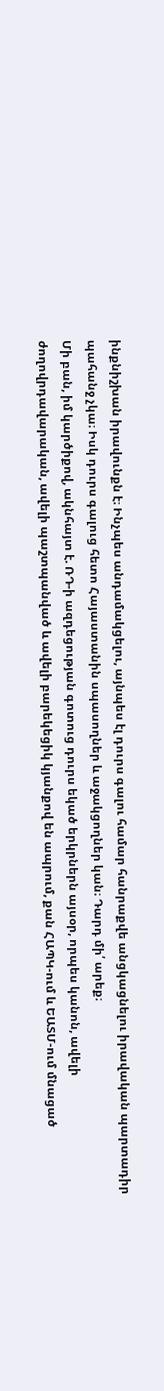ինքնիշխան իրավունքն է։ Ինչպես անդամակցելու, այնպես էլ դուրս գալու համար հանրաքվե անցկացնելու իրավական պարտադիր պահանջ չկա։ Իսկ դուրս գալուց հետո Հայաստանին սպասողներ և աջակցողներ կան։ Դարդ մի՛ արեք։
Մի բան, իմ կարծիքով, ակնհայտ է. ՌԴ-ի ազդեցության գոտուց դուրս եկած երկրներն այսօր, որպես կանոն, ավելի ժողովրդավարական, ավելի պաշտպանված և ավելի բարեկեցիկ կյանքով են ապրում, քան ՀԱՊԿ-ում և ԵԱՏՄ-ում մնացած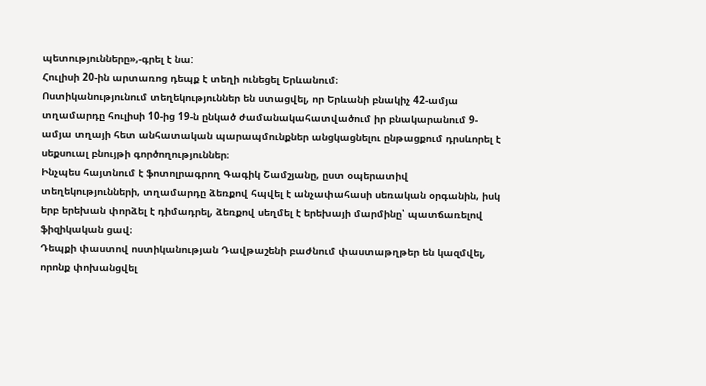պետությունները»,-գրել է նա:
Հուլիսի 20-ին արտառոց դեպք է տեղի ունեցել Երևանում։
Ոստիկանությունում տեղեկություններ են ստացվել, որ Երևանի բնակիչ 42-ամյա տղամարդը հուլիսի 10-ից 19-ն ընկած ժամանակահատվածում իր բնակարանում 9-ամյա տղայի հետ անհատական պարապմունքներ անցկացնելու ընթացքում դրսևորել է սեքսուալ բնույթի գործողություններ։
Ինչպես հայտնում է ֆոտոլրագրող Գագիկ Շամշյանը, ըստ օպերատիվ տեղեկությունների, տղամարդը ձեռքով հպվել է անչափահասի սեռական օրգանին, իսկ երբ երեխան փորձել է դիմադրել, ձեռքով սեղմել է երեխայի մարմինը՝ պատճառելով ֆիզիկական ցավ։
Դեպքի փաստով ոստիկանության Դավթաշենի բաժնում փաստաթղթեր են կազմվել, որոնք փոխանցվել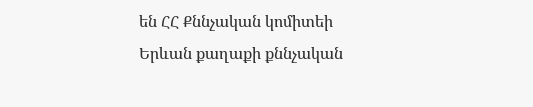են ՀՀ Քննչական կոմիտեի Երևան քաղաքի քննչական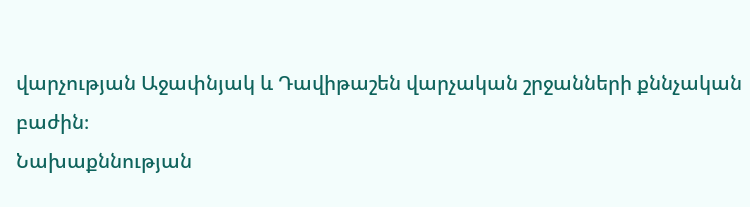վարչության Աջափնյակ և Դավիթաշեն վարչական շրջանների քննչական բաժին։
Նախաքննության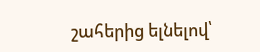շահերից ելնելով՝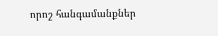որոշ հանգամանքներ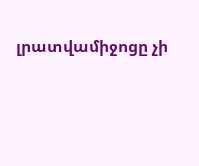լրատվամիջոցը չի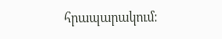հրապարակում։